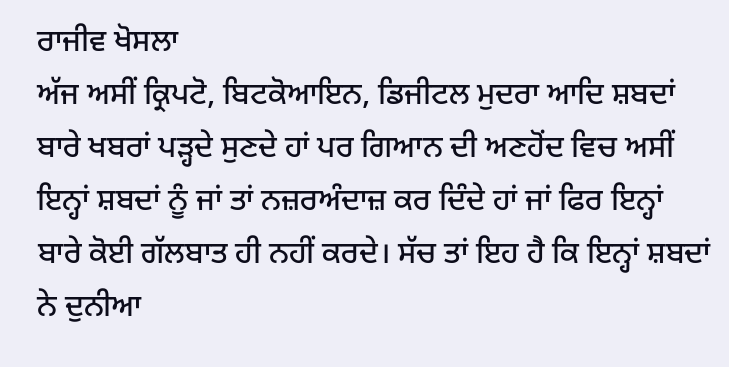ਰਾਜੀਵ ਖੋਸਲਾ
ਅੱਜ ਅਸੀਂ ਕ੍ਰਿਪਟੋ, ਬਿਟਕੋਆਇਨ, ਡਿਜੀਟਲ ਮੁਦਰਾ ਆਦਿ ਸ਼ਬਦਾਂ ਬਾਰੇ ਖਬਰਾਂ ਪੜ੍ਹਦੇ ਸੁਣਦੇ ਹਾਂ ਪਰ ਗਿਆਨ ਦੀ ਅਣਹੋਂਦ ਵਿਚ ਅਸੀਂ ਇਨ੍ਹਾਂ ਸ਼ਬਦਾਂ ਨੂੰ ਜਾਂ ਤਾਂ ਨਜ਼ਰਅੰਦਾਜ਼ ਕਰ ਦਿੰਦੇ ਹਾਂ ਜਾਂ ਫਿਰ ਇਨ੍ਹਾਂ ਬਾਰੇ ਕੋਈ ਗੱਲਬਾਤ ਹੀ ਨਹੀਂ ਕਰਦੇ। ਸੱਚ ਤਾਂ ਇਹ ਹੈ ਕਿ ਇਨ੍ਹਾਂ ਸ਼ਬਦਾਂ ਨੇ ਦੁਨੀਆ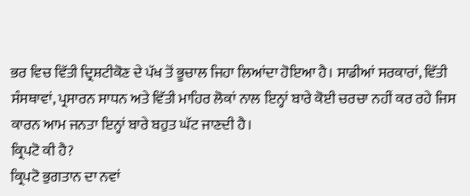ਭਰ ਵਿਚ ਵਿੱਤੀ ਦ੍ਰਿਸ਼ਟੀਕੋਣ ਦੇ ਪੱਖ ਤੋਂ ਭੂਚਾਲ ਜਿਹਾ ਲਿਆਂਦਾ ਹੋਇਆ ਹੈ। ਸਾਡੀਆਂ ਸਰਕਾਰਾਂ, ਵਿੱਤੀ ਸੰਸਥਾਵਾਂ, ਪ੍ਰਸਾਰਨ ਸਾਧਨ ਅਤੇ ਵਿੱਤੀ ਮਾਹਿਰ ਲੋਕਾਂ ਨਾਲ ਇਨ੍ਹਾਂ ਬਾਰੇ ਕੋਈ ਚਰਚਾ ਨਹੀਂ ਕਰ ਰਹੇ ਜਿਸ ਕਾਰਨ ਆਮ ਜਨਤਾ ਇਨ੍ਹਾਂ ਬਾਰੇ ਬਹੁਤ ਘੱਟ ਜਾਣਦੀ ਹੈ।
ਕ੍ਰਿਪਟੋ ਕੀ ਹੈ?
ਕ੍ਰਿਪਟੋ ਭੁਗਤਾਨ ਦਾ ਨਵਾਂ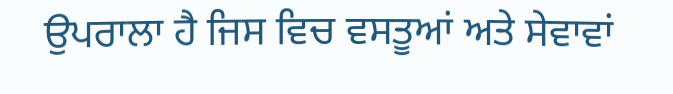ਉਪਰਾਲਾ ਹੈ ਜਿਸ ਵਿਚ ਵਸਤੂਆਂ ਅਤੇ ਸੇਵਾਵਾਂ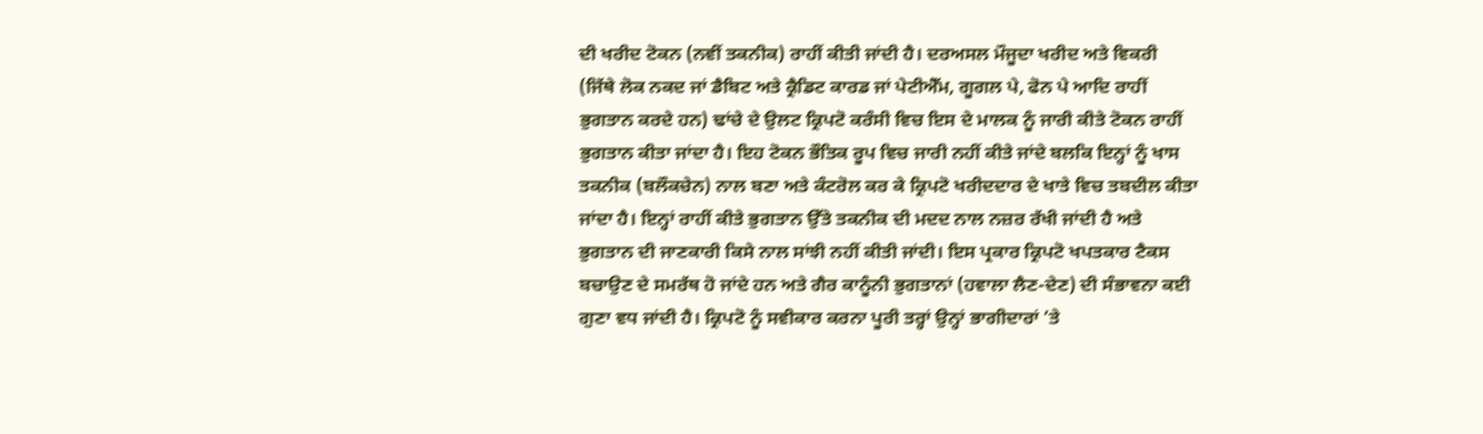ਦੀ ਖਰੀਦ ਟੋਕਨ (ਨਵੀਂ ਤਕਨੀਕ) ਰਾਹੀਂ ਕੀਤੀ ਜਾਂਦੀ ਹੈ। ਦਰਅਸਲ ਮੌਜੂਦਾ ਖਰੀਦ ਅਤੇ ਵਿਕਰੀ (ਜਿੱਥੇ ਲੋਕ ਨਕਦ ਜਾਂ ਡੈਬਿਟ ਅਤੇ ਕ੍ਰੈਡਿਟ ਕਾਰਡ ਜਾਂ ਪੇਟੀਐੱਮ, ਗੂਗਲ ਪੇ, ਫੋਨ ਪੇ ਆਦਿ ਰਾਹੀਂ ਭੁਗਤਾਨ ਕਰਦੇ ਹਨ) ਢਾਂਚੇ ਦੇ ਉਲਟ ਕ੍ਰਿਪਟੋ ਕਰੰਸੀ ਵਿਚ ਇਸ ਦੇ ਮਾਲਕ ਨੂੰ ਜਾਰੀ ਕੀਤੇ ਟੋਕਨ ਰਾਹੀਂ ਭੁਗਤਾਨ ਕੀਤਾ ਜਾਂਦਾ ਹੈ। ਇਹ ਟੋਕਨ ਭੌਤਿਕ ਰੂਪ ਵਿਚ ਜਾਰੀ ਨਹੀਂ ਕੀਤੇ ਜਾਂਦੇ ਬਲਕਿ ਇਨ੍ਹਾਂ ਨੂੰ ਖਾਸ ਤਕਨੀਕ (ਬਲੌਕਚੇਨ) ਨਾਲ ਬਣਾ ਅਤੇ ਕੰਟਰੋਲ ਕਰ ਕੇ ਕ੍ਰਿਪਟੋ ਖਰੀਦਦਾਰ ਦੇ ਖਾਤੇ ਵਿਚ ਤਬਦੀਲ ਕੀਤਾ ਜਾਂਦਾ ਹੈ। ਇਨ੍ਹਾਂ ਰਾਹੀਂ ਕੀਤੇ ਭੁਗਤਾਨ ਉੱਤੇ ਤਕਨੀਕ ਦੀ ਮਦਦ ਨਾਲ ਨਜ਼ਰ ਰੱਖੀ ਜਾਂਦੀ ਹੈ ਅਤੇ ਭੁਗਤਾਨ ਦੀ ਜਾਣਕਾਰੀ ਕਿਸੇ ਨਾਲ ਸਾਂਝੀ ਨਹੀਂ ਕੀਤੀ ਜਾਂਦੀ। ਇਸ ਪ੍ਰਕਾਰ ਕ੍ਰਿਪਟੋ ਖਪਤਕਾਰ ਟੈਕਸ ਬਚਾਉਣ ਦੇ ਸਮਰੱਥ ਹੋ ਜਾਂਦੇ ਹਨ ਅਤੇ ਗੈਰ ਕਾਨੂੰਨੀ ਭੁਗਤਾਨਾਂ (ਹਵਾਲਾ ਲੈਣ-ਦੇਣ) ਦੀ ਸੰਭਾਵਨਾ ਕਈ ਗੁਣਾ ਵਧ ਜਾਂਦੀ ਹੈ। ਕ੍ਰਿਪਟੋ ਨੂੰ ਸਵੀਕਾਰ ਕਰਨਾ ਪੂਰੀ ਤਰ੍ਹਾਂ ਉਨ੍ਹਾਂ ਭਾਗੀਦਾਰਾਂ ’ਤੇ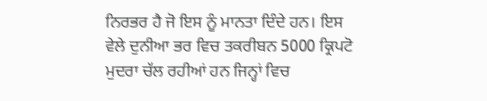ਨਿਰਭਰ ਹੈ ਜੋ ਇਸ ਨੂੰ ਮਾਨਤਾ ਦਿੰਦੇ ਹਨ। ਇਸ ਵੇਲੇ ਦੁਨੀਆ ਭਰ ਵਿਚ ਤਕਰੀਬਨ 5000 ਕ੍ਰਿਪਟੋ ਮੁਦਰਾ ਚੱਲ ਰਹੀਆਂ ਹਨ ਜਿਨ੍ਹਾਂ ਵਿਚ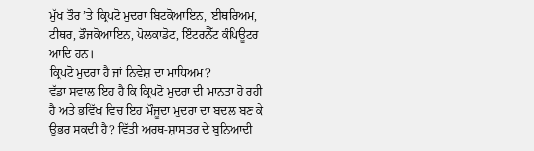ਮੁੱਖ ਤੌਰ ’ਤੇ ਕ੍ਰਿਪਟੋ ਮੁਦਰਾ ਬਿਟਕੋਆਇਨ, ਈਥਰਿਅਮ, ਟੀਥਰ, ਡੌਜਕੋਆਇਨ, ਪੋਲਕਾਡੋਟ, ਇੰਟਰਨੈੱਟ ਕੰਪਿਊਟਰ ਆਦਿ ਹਨ।
ਕ੍ਰਿਪਟੋ ਮੁਦਰਾ ਹੈ ਜਾਂ ਨਿਵੇਸ਼ ਦਾ ਮਾਧਿਅਮ?
ਵੱਡਾ ਸਵਾਲ ਇਹ ਹੈ ਕਿ ਕ੍ਰਿਪਟੋ ਮੁਦਰਾ ਦੀ ਮਾਨਤਾ ਹੋ ਰਹੀ ਹੈ ਅਤੇ ਭਵਿੱਖ ਵਿਚ ਇਹ ਮੌਜੂਦਾ ਮੁਦਰਾ ਦਾ ਬਦਲ ਬਣ ਕੇ ਉਭਰ ਸਕਦੀ ਹੈ? ਵਿੱਤੀ ਅਰਥ-ਸ਼ਾਸਤਰ ਦੇ ਬੁਨਿਆਦੀ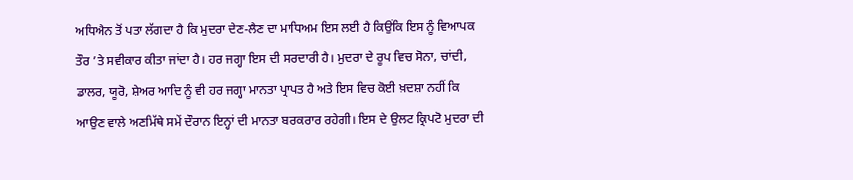ਅਧਿਐਨ ਤੋਂ ਪਤਾ ਲੱਗਦਾ ਹੈ ਕਿ ਮੁਦਰਾ ਦੇਣ-ਲੈਣ ਦਾ ਮਾਧਿਅਮ ਇਸ ਲਈ ਹੈ ਕਿਉਂਕਿ ਇਸ ਨੂੰ ਵਿਆਪਕ ਤੌਰ ’ਤੇ ਸਵੀਕਾਰ ਕੀਤਾ ਜਾਂਦਾ ਹੈ। ਹਰ ਜਗ੍ਹਾ ਇਸ ਦੀ ਸਰਦਾਰੀ ਹੈ। ਮੁਦਰਾ ਦੇ ਰੂਪ ਵਿਚ ਸੋਨਾ, ਚਾਂਦੀ, ਡਾਲਰ, ਯੂਰੋ, ਸ਼ੇਅਰ ਆਦਿ ਨੂੰ ਵੀ ਹਰ ਜਗ੍ਹਾ ਮਾਨਤਾ ਪ੍ਰਾਪਤ ਹੈ ਅਤੇ ਇਸ ਵਿਚ ਕੋਈ ਖ਼ਦਸ਼ਾ ਨਹੀਂ ਕਿ ਆਉਣ ਵਾਲੇ ਅਣਮਿੱਥੇ ਸਮੇਂ ਦੌਰਾਨ ਇਨ੍ਹਾਂ ਦੀ ਮਾਨਤਾ ਬਰਕਰਾਰ ਰਹੇਗੀ। ਇਸ ਦੇ ਉਲਟ ਕ੍ਰਿਪਟੋ ਮੁਦਰਾ ਦੀ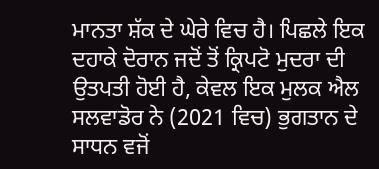ਮਾਨਤਾ ਸ਼ੱਕ ਦੇ ਘੇਰੇ ਵਿਚ ਹੈ। ਪਿਛਲੇ ਇਕ ਦਹਾਕੇ ਦੋਰਾਨ ਜਦੋਂ ਤੋਂ ਕ੍ਰਿਪਟੋ ਮੁਦਰਾ ਦੀ ਉਤਪਤੀ ਹੋਈ ਹੈ, ਕੇਵਲ ਇਕ ਮੁਲਕ ਐਲ ਸਲਵਾਡੋਰ ਨੇ (2021 ਵਿਚ) ਭੁਗਤਾਨ ਦੇ ਸਾਧਨ ਵਜੋਂ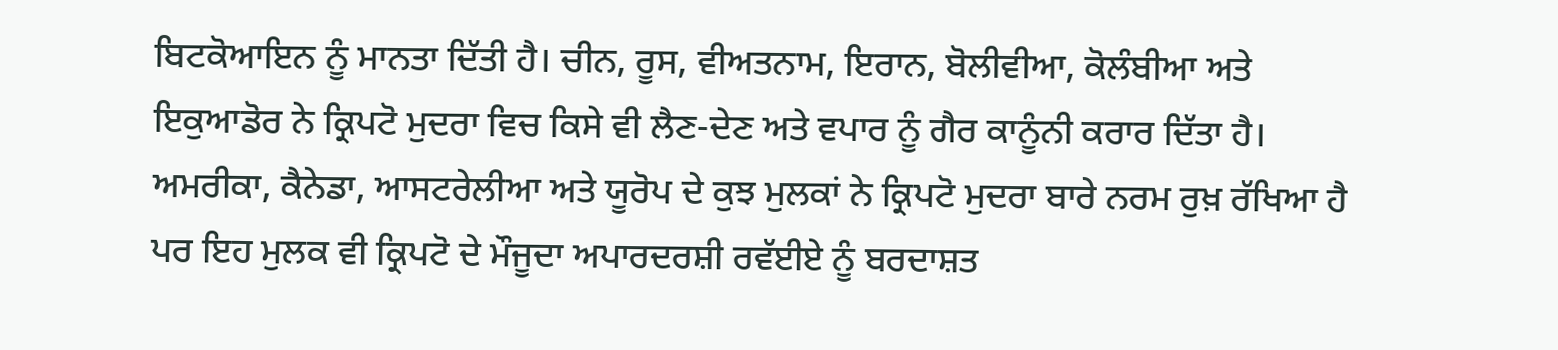ਬਿਟਕੋਆਇਨ ਨੂੰ ਮਾਨਤਾ ਦਿੱਤੀ ਹੈ। ਚੀਨ, ਰੂਸ, ਵੀਅਤਨਾਮ, ਇਰਾਨ, ਬੋਲੀਵੀਆ, ਕੋਲੰਬੀਆ ਅਤੇ ਇਕੁਆਡੋਰ ਨੇ ਕ੍ਰਿਪਟੋ ਮੁਦਰਾ ਵਿਚ ਕਿਸੇ ਵੀ ਲੈਣ-ਦੇਣ ਅਤੇ ਵਪਾਰ ਨੂੰ ਗੈਰ ਕਾਨੂੰਨੀ ਕਰਾਰ ਦਿੱਤਾ ਹੈ। ਅਮਰੀਕਾ, ਕੈਨੇਡਾ, ਆਸਟਰੇਲੀਆ ਅਤੇ ਯੂਰੋਪ ਦੇ ਕੁਝ ਮੁਲਕਾਂ ਨੇ ਕ੍ਰਿਪਟੋ ਮੁਦਰਾ ਬਾਰੇ ਨਰਮ ਰੁਖ਼ ਰੱਖਿਆ ਹੈ ਪਰ ਇਹ ਮੁਲਕ ਵੀ ਕ੍ਰਿਪਟੋ ਦੇ ਮੌਜੂਦਾ ਅਪਾਰਦਰਸ਼ੀ ਰਵੱਈਏ ਨੂੰ ਬਰਦਾਸ਼ਤ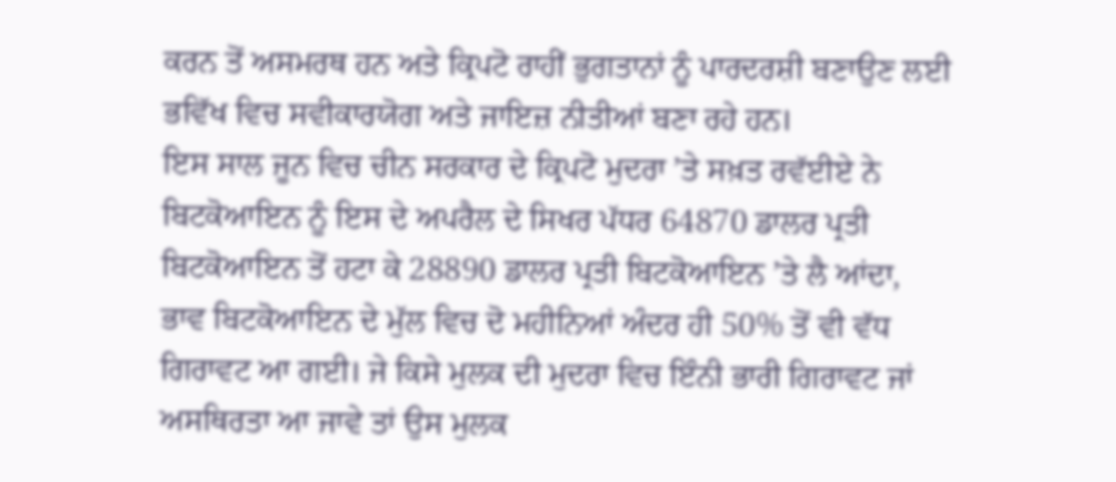ਕਰਨ ਤੋਂ ਅਸਮਰਥ ਹਨ ਅਤੇ ਕ੍ਰਿਪਟੋ ਰਾਹੀਂ ਭੁਗਤਾਨਾਂ ਨੂੰ ਪਾਰਦਰਸ਼ੀ ਬਣਾਉਣ ਲਈ ਭਵਿੱਖ ਵਿਚ ਸਵੀਕਾਰਯੋਗ ਅਤੇ ਜਾਇਜ਼ ਨੀਤੀਆਂ ਬਣਾ ਰਹੇ ਹਨ।
ਇਸ ਸਾਲ ਜੂਨ ਵਿਚ ਚੀਨ ਸਰਕਾਰ ਦੇ ਕ੍ਰਿਪਟੋ ਮੁਦਰਾ ’ਤੇ ਸਖ਼ਤ ਰਵੱਈਏ ਨੇ ਬਿਟਕੋਆਇਨ ਨੂੰ ਇਸ ਦੇ ਅਪਰੈਲ ਦੇ ਸਿਖਰ ਪੱਧਰ 64870 ਡਾਲਰ ਪ੍ਰਤੀ ਬਿਟਕੋਆਇਨ ਤੋਂ ਹਟਾ ਕੇ 28890 ਡਾਲਰ ਪ੍ਰਤੀ ਬਿਟਕੋਆਇਨ ’ਤੇ ਲੈ ਆਂਦਾ, ਭਾਵ ਬਿਟਕੋਆਇਨ ਦੇ ਮੁੱਲ ਵਿਚ ਦੋ ਮਹੀਨਿਆਂ ਅੰਦਰ ਹੀ 50% ਤੋਂ ਵੀ ਵੱਧ ਗਿਰਾਵਟ ਆ ਗਈ। ਜੇ ਕਿਸੇ ਮੁਲਕ ਦੀ ਮੁਦਰਾ ਵਿਚ ਇੰਨੀ ਭਾਰੀ ਗਿਰਾਵਟ ਜਾਂ ਅਸਥਿਰਤਾ ਆ ਜਾਵੇ ਤਾਂ ਉਸ ਮੁਲਕ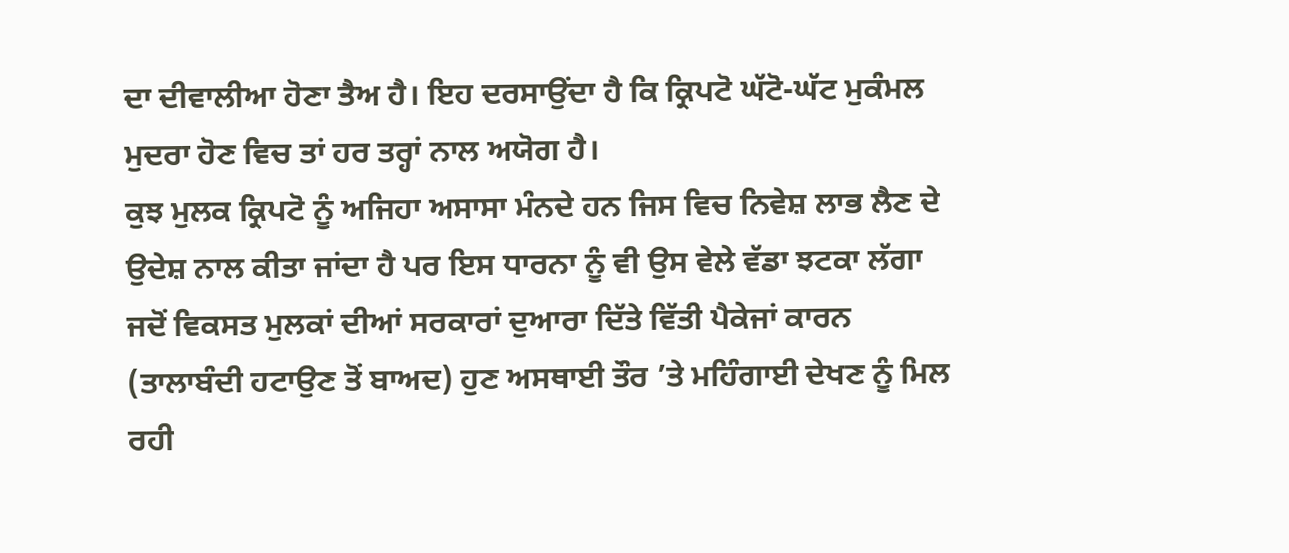ਦਾ ਦੀਵਾਲੀਆ ਹੋਣਾ ਤੈਅ ਹੈ। ਇਹ ਦਰਸਾਉਂਦਾ ਹੈ ਕਿ ਕ੍ਰਿਪਟੋ ਘੱਟੋ-ਘੱਟ ਮੁਕੰਮਲ ਮੁਦਰਾ ਹੋਣ ਵਿਚ ਤਾਂ ਹਰ ਤਰ੍ਹਾਂ ਨਾਲ ਅਯੋਗ ਹੈ।
ਕੁਝ ਮੁਲਕ ਕ੍ਰਿਪਟੋ ਨੂੰ ਅਜਿਹਾ ਅਸਾਸਾ ਮੰਨਦੇ ਹਨ ਜਿਸ ਵਿਚ ਨਿਵੇਸ਼ ਲਾਭ ਲੈਣ ਦੇ ਉਦੇਸ਼ ਨਾਲ ਕੀਤਾ ਜਾਂਦਾ ਹੈ ਪਰ ਇਸ ਧਾਰਨਾ ਨੂੰ ਵੀ ਉਸ ਵੇਲੇ ਵੱਡਾ ਝਟਕਾ ਲੱਗਾ ਜਦੋਂ ਵਿਕਸਤ ਮੁਲਕਾਂ ਦੀਆਂ ਸਰਕਾਰਾਂ ਦੁਆਰਾ ਦਿੱਤੇ ਵਿੱਤੀ ਪੈਕੇਜਾਂ ਕਾਰਨ (ਤਾਲਾਬੰਦੀ ਹਟਾਉਣ ਤੋਂ ਬਾਅਦ) ਹੁਣ ਅਸਥਾਈ ਤੌਰ ’ਤੇ ਮਹਿੰਗਾਈ ਦੇਖਣ ਨੂੰ ਮਿਲ ਰਹੀ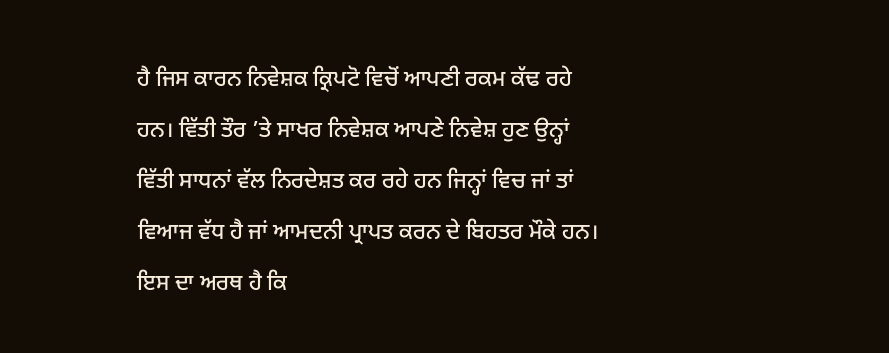ਹੈ ਜਿਸ ਕਾਰਨ ਨਿਵੇਸ਼ਕ ਕ੍ਰਿਪਟੋ ਵਿਚੋਂ ਆਪਣੀ ਰਕਮ ਕੱਢ ਰਹੇ ਹਨ। ਵਿੱਤੀ ਤੌਰ ’ਤੇ ਸਾਖਰ ਨਿਵੇਸ਼ਕ ਆਪਣੇ ਨਿਵੇਸ਼ ਹੁਣ ਉਨ੍ਹਾਂ ਵਿੱਤੀ ਸਾਧਨਾਂ ਵੱਲ ਨਿਰਦੇਸ਼ਤ ਕਰ ਰਹੇ ਹਨ ਜਿਨ੍ਹਾਂ ਵਿਚ ਜਾਂ ਤਾਂ ਵਿਆਜ ਵੱਧ ਹੈ ਜਾਂ ਆਮਦਨੀ ਪ੍ਰਾਪਤ ਕਰਨ ਦੇ ਬਿਹਤਰ ਮੌਕੇ ਹਨ। ਇਸ ਦਾ ਅਰਥ ਹੈ ਕਿ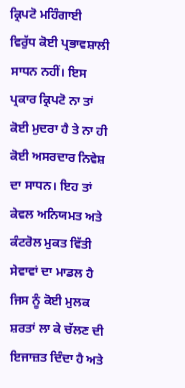ਕ੍ਰਿਪਟੋ ਮਹਿੰਗਾਈ ਵਿਰੁੱਧ ਕੋਈ ਪ੍ਰਭਾਵਸ਼ਾਲੀ ਸਾਧਨ ਨਹੀਂ। ਇਸ ਪ੍ਰਕਾਰ ਕ੍ਰਿਪਟੋ ਨਾ ਤਾਂ ਕੋਈ ਮੁਦਰਾ ਹੈ ਤੇ ਨਾ ਹੀ ਕੋਈ ਅਸਰਦਾਰ ਨਿਵੇਸ਼ ਦਾ ਸਾਧਨ। ਇਹ ਤਾਂ ਕੇਵਲ ਅਨਿਯਮਤ ਅਤੇ ਕੰਟਰੋਲ ਮੁਕਤ ਵਿੱਤੀ ਸੇਵਾਵਾਂ ਦਾ ਮਾਡਲ ਹੈ ਜਿਸ ਨੂੰ ਕੋਈ ਮੁਲਕ ਸ਼ਰਤਾਂ ਲਾ ਕੇ ਚੱਲਣ ਦੀ ਇਜਾਜ਼ਤ ਦਿੰਦਾ ਹੈ ਅਤੇ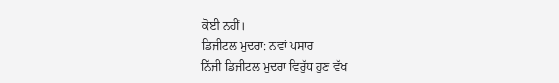ਕੋਈ ਨਹੀਂ।
ਡਿਜੀਟਲ ਮੁਦਰਾ: ਨਵਾਂ ਪਸਾਰ
ਨਿੱਜੀ ਡਿਜੀਟਲ ਮੁਦਰਾ ਵਿਰੁੱਧ ਹੁਣ ਵੱਖ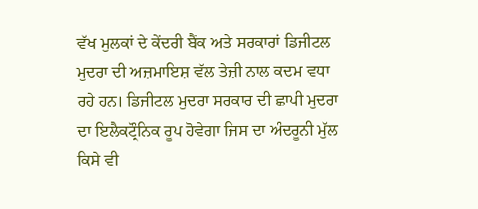ਵੱਖ ਮੁਲਕਾਂ ਦੇ ਕੇਂਦਰੀ ਬੈਂਕ ਅਤੇ ਸਰਕਾਰਾਂ ਡਿਜੀਟਲ ਮੁਦਰਾ ਦੀ ਅਜ਼ਮਾਇਸ਼ ਵੱਲ ਤੇਜ਼ੀ ਨਾਲ ਕਦਮ ਵਧਾ ਰਹੇ ਹਨ। ਡਿਜੀਟਲ ਮੁਦਰਾ ਸਰਕਾਰ ਦੀ ਛਾਪੀ ਮੁਦਰਾ ਦਾ ਇਲੈਕਟ੍ਰੌਨਿਕ ਰੂਪ ਹੋਵੇਗਾ ਜਿਸ ਦਾ ਅੰਦਰੂਨੀ ਮੁੱਲ ਕਿਸੇ ਵੀ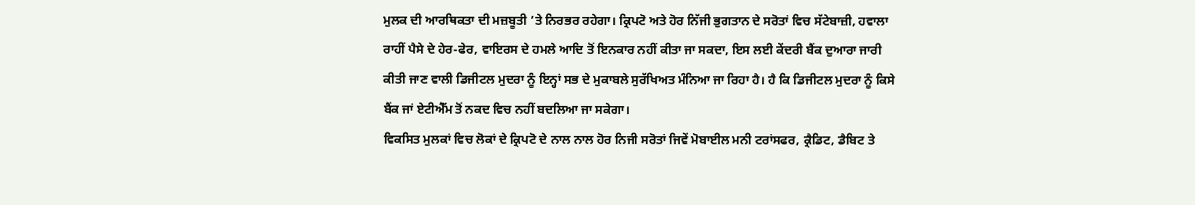ਮੁਲਕ ਦੀ ਆਰਥਿਕਤਾ ਦੀ ਮਜ਼ਬੂਤੀ ’ਤੇ ਨਿਰਭਰ ਰਹੇਗਾ। ਕ੍ਰਿਪਟੋ ਅਤੇ ਹੋਰ ਨਿੱਜੀ ਭੁਗਤਾਨ ਦੇ ਸਰੋਤਾਂ ਵਿਚ ਸੱਟੇਬਾਜ਼ੀ, ਹਵਾਲਾ ਰਾਹੀਂ ਪੈਸੇ ਦੇ ਹੇਰ-ਫੇਰ, ਵਾਇਰਸ ਦੇ ਹਮਲੇ ਆਦਿ ਤੋਂ ਇਨਕਾਰ ਨਹੀਂ ਕੀਤਾ ਜਾ ਸਕਦਾ, ਇਸ ਲਈ ਕੇਂਦਰੀ ਬੈਂਕ ਦੁਆਰਾ ਜਾਰੀ ਕੀਤੀ ਜਾਣ ਵਾਲੀ ਡਿਜੀਟਲ ਮੁਦਰਾ ਨੂੰ ਇਨ੍ਹਾਂ ਸਭ ਦੇ ਮੁਕਾਬਲੇ ਸੁਰੱਖਿਅਤ ਮੰਨਿਆ ਜਾ ਰਿਹਾ ਹੈ। ਹੈ ਕਿ ਡਿਜੀਟਲ ਮੁਦਰਾ ਨੂੰ ਕਿਸੇ ਬੈਂਕ ਜਾਂ ਏਟੀਐੱਮ ਤੋਂ ਨਕਦ ਵਿਚ ਨਹੀਂ ਬਦਲਿਆ ਜਾ ਸਕੇਗਾ।
ਵਿਕਸਿਤ ਮੁਲਕਾਂ ਵਿਚ ਲੋਕਾਂ ਦੇ ਕ੍ਰਿਪਟੋ ਦੇ ਨਾਲ ਨਾਲ ਹੋਰ ਨਿਜੀ ਸਰੋਤਾਂ ਜਿਵੇਂ ਮੋਬਾਈਲ ਮਨੀ ਟਰਾਂਸਫਰ, ਕ੍ਰੈਡਿਟ, ਡੈਬਿਟ ਤੇ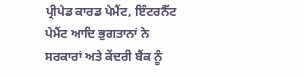ਪ੍ਰੀਪੇਡ ਕਾਰਡ ਪੇਮੈਂਟ, ਇੰਟਰਨੈੱਟ ਪੇਮੈਂਟ ਆਦਿ ਭੁਗਤਾਨਾਂ ਨੇ ਸਰਕਾਰਾਂ ਅਤੇ ਕੇਂਦਰੀ ਬੈਂਕ ਨੂੰ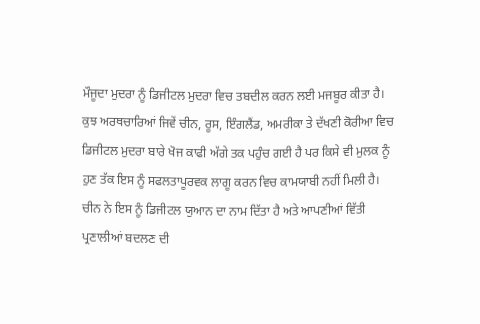ਮੌਜੂਦਾ ਮੁਦਰਾ ਨੂੰ ਡਿਜੀਟਲ ਮੁਦਰਾ ਵਿਚ ਤਬਦੀਲ ਕਰਨ ਲਈ ਮਜਬੂਰ ਕੀਤਾ ਹੈ। ਕੁਝ ਅਰਥਚਾਰਿਆਂ ਜਿਵੇਂ ਚੀਨ, ਰੂਸ, ਇੰਗਲੈਂਡ, ਅਮਰੀਕਾ ਤੇ ਦੱਖਣੀ ਕੋਰੀਆ ਵਿਚ ਡਿਜੀਟਲ ਮੁਦਰਾ ਬਾਰੇ ਖੋਜ ਕਾਫੀ ਅੱਗੇ ਤਕ ਪਹੁੰਚ ਗਈ ਹੈ ਪਰ ਕਿਸੇ ਵੀ ਮੁਲਕ ਨੂੰ ਹੁਣ ਤੱਕ ਇਸ ਨੂੰ ਸਫਲਤਾਪੂਰਵਕ ਲਾਗੂ ਕਰਨ ਵਿਚ ਕਾਮਯਾਬੀ ਨਹੀਂ ਮਿਲੀ ਹੈ। ਚੀਨ ਨੇ ਇਸ ਨੂੰ ਡਿਜੀਟਲ ਯੁਆਨ ਦਾ ਨਾਮ ਦਿੱਤਾ ਹੈ ਅਤੇ ਆਪਣੀਆਂ ਵਿੱਤੀ ਪ੍ਰਣਾਲੀਆਂ ਬਦਲਣ ਦੀ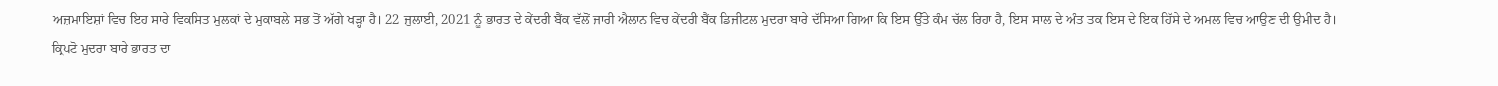ਅਜ਼ਮਾਇਸ਼ਾਂ ਵਿਚ ਇਹ ਸਾਰੇ ਵਿਕਸਿਤ ਮੁਲਕਾਂ ਦੇ ਮੁਕਾਬਲੇ ਸਭ ਤੋਂ ਅੱਗੇ ਖੜ੍ਹਾ ਹੈ। 22 ਜੁਲਾਈ, 2021 ਨੂੰ ਭਾਰਤ ਦੇ ਕੇਂਦਰੀ ਬੈਂਕ ਵੱਲੋਂ ਜਾਰੀ ਐਲਾਨ ਵਿਚ ਕੇਂਦਰੀ ਬੈਂਕ ਡਿਜੀਟਲ ਮੁਦਰਾ ਬਾਰੇ ਦੱਸਿਆ ਗਿਆ ਕਿ ਇਸ ਉੱਤੇ ਕੰਮ ਚੱਲ ਰਿਹਾ ਹੈ, ਇਸ ਸਾਲ ਦੇ ਅੰਤ ਤਕ ਇਸ ਦੇ ਇਕ ਹਿੱਸੇ ਦੇ ਅਮਲ ਵਿਚ ਆਉਣ ਦੀ ਉਮੀਦ ਹੈ।
ਕ੍ਰਿਪਟੋ ਮੁਦਰਾ ਬਾਰੇ ਭਾਰਤ ਦਾ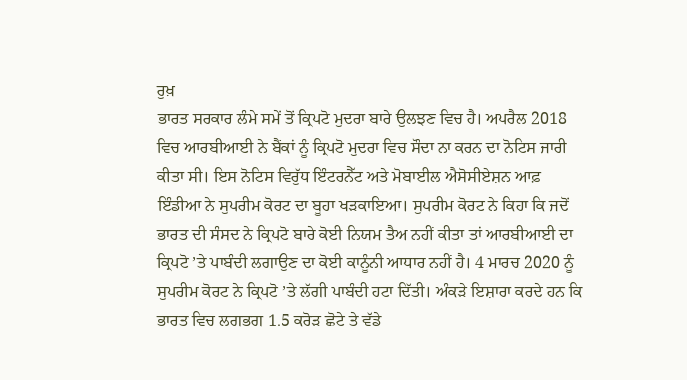ਰੁਖ਼
ਭਾਰਤ ਸਰਕਾਰ ਲੰਮੇ ਸਮੇਂ ਤੋਂ ਕ੍ਰਿਪਟੋ ਮੁਦਰਾ ਬਾਰੇ ਉਲਝਣ ਵਿਚ ਹੈ। ਅਪਰੈਲ 2018 ਵਿਚ ਆਰਬੀਆਈ ਨੇ ਬੈਂਕਾਂ ਨੂੰ ਕ੍ਰਿਪਟੋ ਮੁਦਰਾ ਵਿਚ ਸੌਦਾ ਨਾ ਕਰਨ ਦਾ ਨੋਟਿਸ ਜਾਰੀ ਕੀਤਾ ਸੀ। ਇਸ ਨੋਟਿਸ ਵਿਰੁੱਧ ਇੰਟਰਨੈੱਟ ਅਤੇ ਮੋਬਾਈਲ ਐਸੋਸੀਏਸ਼ਨ ਆਫ਼ ਇੰਡੀਆ ਨੇ ਸੁਪਰੀਮ ਕੋਰਟ ਦਾ ਬੂਹਾ ਖੜਕਾਇਆ। ਸੁਪਰੀਮ ਕੋਰਟ ਨੇ ਕਿਹਾ ਕਿ ਜਦੋਂ ਭਾਰਤ ਦੀ ਸੰਸਦ ਨੇ ਕ੍ਰਿਪਟੋ ਬਾਰੇ ਕੋਈ ਨਿਯਮ ਤੈਅ ਨਹੀਂ ਕੀਤਾ ਤਾਂ ਆਰਬੀਆਈ ਦਾ ਕ੍ਰਿਪਟੋ ’ਤੇ ਪਾਬੰਦੀ ਲਗਾਉਣ ਦਾ ਕੋਈ ਕਾਨੂੰਨੀ ਆਧਾਰ ਨਹੀਂ ਹੈ। 4 ਮਾਰਚ 2020 ਨੂੰ ਸੁਪਰੀਮ ਕੋਰਟ ਨੇ ਕ੍ਰਿਪਟੋ ’ਤੇ ਲੱਗੀ ਪਾਬੰਦੀ ਹਟਾ ਦਿੱਤੀ। ਅੰਕੜੇ ਇਸ਼ਾਰਾ ਕਰਦੇ ਹਨ ਕਿ ਭਾਰਤ ਵਿਚ ਲਗਭਗ 1.5 ਕਰੋੜ ਛੋਟੇ ਤੇ ਵੱਡੇ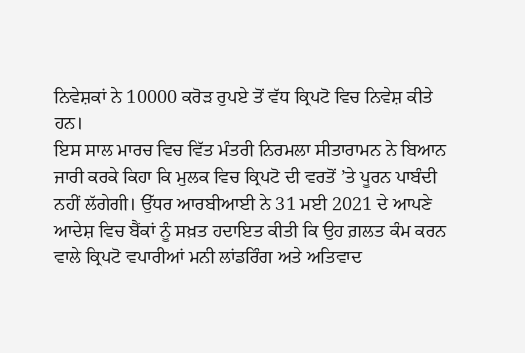ਨਿਵੇਸ਼ਕਾਂ ਨੇ 10000 ਕਰੋੜ ਰੁਪਏ ਤੋਂ ਵੱਧ ਕ੍ਰਿਪਟੋ ਵਿਚ ਨਿਵੇਸ਼ ਕੀਤੇ ਹਨ।
ਇਸ ਸਾਲ ਮਾਰਚ ਵਿਚ ਵਿੱਤ ਮੰਤਰੀ ਨਿਰਮਲਾ ਸੀਤਾਰਾਮਨ ਨੇ ਬਿਆਨ ਜਾਰੀ ਕਰਕੇ ਕਿਹਾ ਕਿ ਮੁਲਕ ਵਿਚ ਕ੍ਰਿਪਟੋ ਦੀ ਵਰਤੋਂ ’ਤੇ ਪੂਰਨ ਪਾਬੰਦੀ ਨਹੀਂ ਲੱਗੇਗੀ। ਉੱਧਰ ਆਰਬੀਆਈ ਨੇ 31 ਮਈ 2021 ਦੇ ਆਪਣੇ ਆਦੇਸ਼ ਵਿਚ ਬੈਂਕਾਂ ਨੂੰ ਸਖ਼ਤ ਹਦਾਇਤ ਕੀਤੀ ਕਿ ਉਹ ਗ਼ਲਤ ਕੰਮ ਕਰਨ ਵਾਲੇ ਕ੍ਰਿਪਟੋ ਵਪਾਰੀਆਂ ਮਨੀ ਲਾਂਡਰਿੰਗ ਅਤੇ ਅਤਿਵਾਦ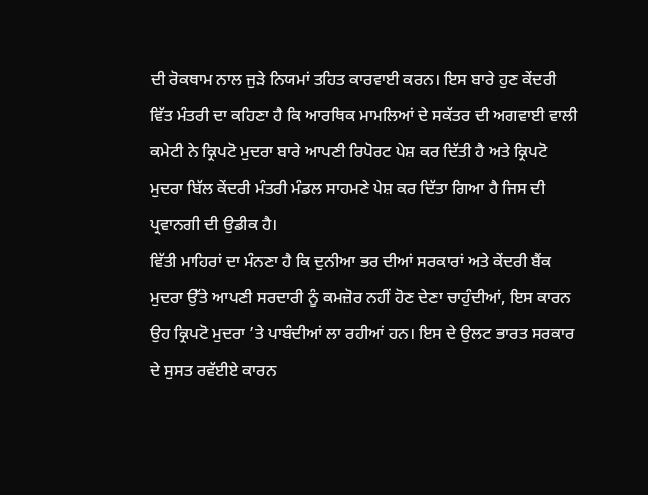ਦੀ ਰੋਕਥਾਮ ਨਾਲ ਜੁੜੇ ਨਿਯਮਾਂ ਤਹਿਤ ਕਾਰਵਾਈ ਕਰਨ। ਇਸ ਬਾਰੇ ਹੁਣ ਕੇਂਦਰੀ ਵਿੱਤ ਮੰਤਰੀ ਦਾ ਕਹਿਣਾ ਹੈ ਕਿ ਆਰਥਿਕ ਮਾਮਲਿਆਂ ਦੇ ਸਕੱਤਰ ਦੀ ਅਗਵਾਈ ਵਾਲੀ ਕਮੇਟੀ ਨੇ ਕ੍ਰਿਪਟੋ ਮੁਦਰਾ ਬਾਰੇ ਆਪਣੀ ਰਿਪੋਰਟ ਪੇਸ਼ ਕਰ ਦਿੱਤੀ ਹੈ ਅਤੇ ਕ੍ਰਿਪਟੋ ਮੁਦਰਾ ਬਿੱਲ ਕੇਂਦਰੀ ਮੰਤਰੀ ਮੰਡਲ ਸਾਹਮਣੇ ਪੇਸ਼ ਕਰ ਦਿੱਤਾ ਗਿਆ ਹੈ ਜਿਸ ਦੀ ਪ੍ਰਵਾਨਗੀ ਦੀ ਉਡੀਕ ਹੈ।
ਵਿੱਤੀ ਮਾਹਿਰਾਂ ਦਾ ਮੰਨਣਾ ਹੈ ਕਿ ਦੁਨੀਆ ਭਰ ਦੀਆਂ ਸਰਕਾਰਾਂ ਅਤੇ ਕੇਂਦਰੀ ਬੈਂਕ ਮੁਦਰਾ ਉੱਤੇ ਆਪਣੀ ਸਰਦਾਰੀ ਨੂੰ ਕਮਜ਼ੋਰ ਨਹੀਂ ਹੋਣ ਦੇਣਾ ਚਾਹੁੰਦੀਆਂ, ਇਸ ਕਾਰਨ ਉਹ ਕ੍ਰਿਪਟੋ ਮੁਦਰਾ ’ਤੇ ਪਾਬੰਦੀਆਂ ਲਾ ਰਹੀਆਂ ਹਨ। ਇਸ ਦੇ ਉਲਟ ਭਾਰਤ ਸਰਕਾਰ ਦੇ ਸੁਸਤ ਰਵੱਈਏ ਕਾਰਨ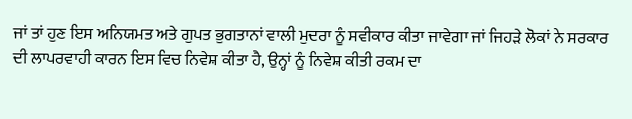ਜਾਂ ਤਾਂ ਹੁਣ ਇਸ ਅਨਿਯਮਤ ਅਤੇ ਗੁਪਤ ਭੁਗਤਾਨਾਂ ਵਾਲੀ ਮੁਦਰਾ ਨੂੰ ਸਵੀਕਾਰ ਕੀਤਾ ਜਾਵੇਗਾ ਜਾਂ ਜਿਹੜੇ ਲੋਕਾਂ ਨੇ ਸਰਕਾਰ ਦੀ ਲਾਪਰਵਾਹੀ ਕਾਰਨ ਇਸ ਵਿਚ ਨਿਵੇਸ਼ ਕੀਤਾ ਹੈ, ਉਨ੍ਹਾਂ ਨੂੰ ਨਿਵੇਸ਼ ਕੀਤੀ ਰਕਮ ਦਾ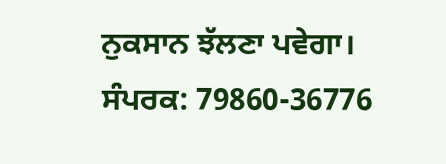ਨੁਕਸਾਨ ਝੱਲਣਾ ਪਵੇਗਾ।
ਸੰਪਰਕ: 79860-36776